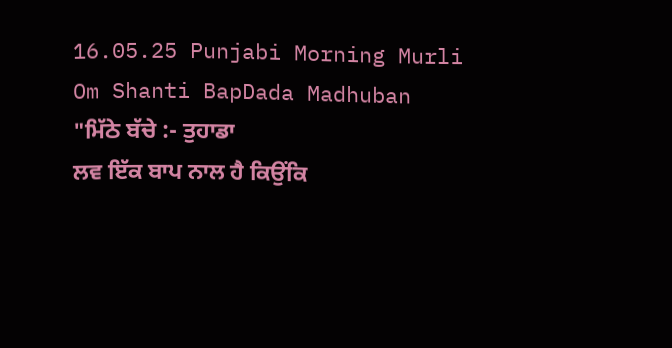16.05.25 Punjabi Morning Murli Om Shanti BapDada Madhuban
"ਮਿੱਠੇ ਬੱਚੇ :- ਤੁਹਾਡਾ
ਲਵ ਇੱਕ ਬਾਪ ਨਾਲ ਹੈ ਕਿਉਂਕਿ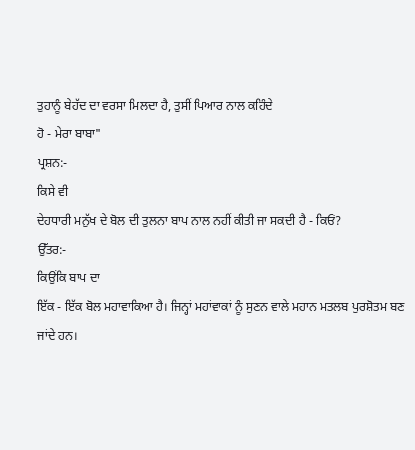ਤੁਹਾਨੂੰ ਬੇਹੱਦ ਦਾ ਵਰਸਾ ਮਿਲਦਾ ਹੈ, ਤੁਸੀਂ ਪਿਆਰ ਨਾਲ ਕਹਿੰਦੇ
ਹੋ - ਮੇਰਾ ਬਾਬਾ"
ਪ੍ਰਸ਼ਨ:-
ਕਿਸੇ ਵੀ
ਦੇਹਧਾਰੀ ਮਨੁੱਖ ਦੇ ਬੋਲ ਦੀ ਤੁਲਨਾ ਬਾਪ ਨਾਲ ਨਹੀਂ ਕੀਤੀ ਜਾ ਸਕਦੀ ਹੈ - ਕਿਓਂ?
ਉੱਤਰ:-
ਕਿਉਂਕਿ ਬਾਪ ਦਾ
ਇੱਕ - ਇੱਕ ਬੋਲ ਮਹਾਵਾਕਿਆ ਹੈ। ਜਿਨ੍ਹਾਂ ਮਹਾਂਵਾਕਾਂ ਨੂੰ ਸੁਣਨ ਵਾਲੇ ਮਹਾਨ ਮਤਲਬ ਪੁਰਸ਼ੋਤਮ ਬਣ
ਜਾਂਦੇ ਹਨ।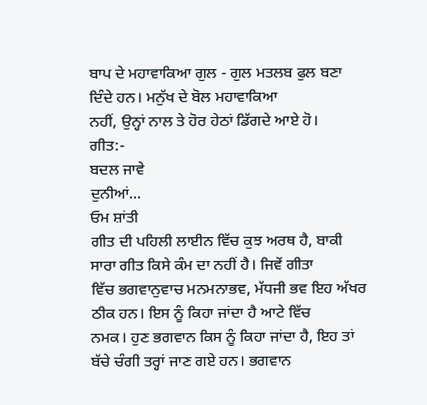ਬਾਪ ਦੇ ਮਹਾਵਾਕਿਆ ਗੁਲ - ਗੁਲ ਮਤਲਬ ਫੁਲ ਬਣਾ ਦਿੰਦੇ ਹਨ। ਮਨੁੱਖ ਦੇ ਬੋਲ ਮਹਾਵਾਕਿਆ
ਨਹੀਂ, ਉਨ੍ਹਾਂ ਨਾਲ ਤੇ ਹੋਰ ਹੇਠਾਂ ਡਿੱਗਦੇ ਆਏ ਹੋ।
ਗੀਤ:-
ਬਦਲ ਜਾਵੇ
ਦੁਨੀਆਂ...
ਓਮ ਸ਼ਾਂਤੀ
ਗੀਤ ਦੀ ਪਹਿਲੀ ਲਾਈਨ ਵਿੱਚ ਕੁਝ ਅਰਥ ਹੈ, ਬਾਕੀ ਸਾਰਾ ਗੀਤ ਕਿਸੇ ਕੰਮ ਦਾ ਨਹੀਂ ਹੈ। ਜਿਵੇਂ ਗੀਤਾ
ਵਿੱਚ ਭਗਵਾਨੁਵਾਚ ਮਨਮਨਾਭਵ, ਮੱਧਜੀ ਭਵ ਇਹ ਅੱਖਰ ਠੀਕ ਹਨ। ਇਸ ਨੂੰ ਕਿਹਾ ਜਾਂਦਾ ਹੈ ਆਟੇ ਵਿੱਚ
ਨਮਕ। ਹੁਣ ਭਗਵਾਨ ਕਿਸ ਨੂੰ ਕਿਹਾ ਜਾਂਦਾ ਹੈ, ਇਹ ਤਾਂ ਬੱਚੇ ਚੰਗੀ ਤਰ੍ਹਾਂ ਜਾਣ ਗਏ ਹਨ। ਭਗਵਾਨ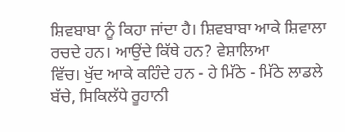ਸ਼ਿਵਬਾਬਾ ਨੂੰ ਕਿਹਾ ਜਾਂਦਾ ਹੈ। ਸ਼ਿਵਬਾਬਾ ਆਕੇ ਸ਼ਿਵਾਲਾ ਰਚਦੇ ਹਨ। ਆਉਂਦੇ ਕਿੱਥੇ ਹਨ? ਵੇਸ਼ਾਲਿਆ
ਵਿੱਚ। ਖੁੱਦ ਆਕੇ ਕਹਿੰਦੇ ਹਨ - ਹੇ ਮਿੱਠੇ - ਮਿੱਠੇ ਲਾਡਲੇ ਬੱਚੇ, ਸਿਕਿਲੱਧੇ ਰੂਹਾਨੀ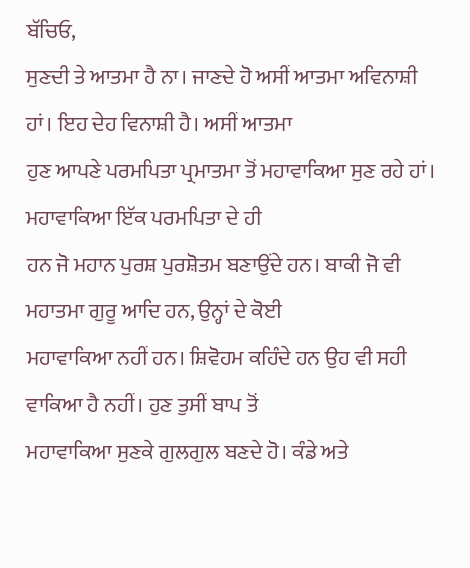ਬੱਚਿਓ,
ਸੁਣਦੀ ਤੇ ਆਤਮਾ ਹੈ ਨਾ। ਜਾਣਦੇ ਹੋ ਅਸੀਂ ਆਤਮਾ ਅਵਿਨਾਸ਼ੀ ਹਾਂ। ਇਹ ਦੇਹ ਵਿਨਾਸ਼ੀ ਹੈ। ਅਸੀਂ ਆਤਮਾ
ਹੁਣ ਆਪਣੇ ਪਰਮਪਿਤਾ ਪ੍ਰਮਾਤਮਾ ਤੋਂ ਮਹਾਵਾਕਿਆ ਸੁਣ ਰਹੇ ਹਾਂ। ਮਹਾਵਾਕਿਆ ਇੱਕ ਪਰਮਪਿਤਾ ਦੇ ਹੀ
ਹਨ ਜੋ ਮਹਾਨ ਪੁਰਸ਼ ਪੁਰਸ਼ੋਤਮ ਬਣਾਉਂਦੇ ਹਨ। ਬਾਕੀ ਜੋ ਵੀ ਮਹਾਤਮਾ ਗੁਰੂ ਆਦਿ ਹਨ, ਉਨ੍ਹਾਂ ਦੇ ਕੋਈ
ਮਹਾਵਾਕਿਆ ਨਹੀਂ ਹਨ। ਸ਼ਿਵੋਹਮ ਕਹਿੰਦੇ ਹਨ ਉਹ ਵੀ ਸਹੀ ਵਾਕਿਆ ਹੈ ਨਹੀਂ। ਹੁਣ ਤੁਸੀਂ ਬਾਪ ਤੋਂ
ਮਹਾਵਾਕਿਆ ਸੁਣਕੇ ਗੁਲਗੁਲ ਬਣਦੇ ਹੋ। ਕੰਡੇ ਅਤੇ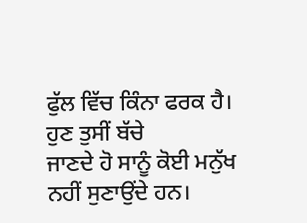ਫੁੱਲ ਵਿੱਚ ਕਿੰਨਾ ਫਰਕ ਹੈ। ਹੁਣ ਤੁਸੀਂ ਬੱਚੇ
ਜਾਣਦੇ ਹੋ ਸਾਨੂੰ ਕੋਈ ਮਨੁੱਖ ਨਹੀਂ ਸੁਣਾਉਂਦੇ ਹਨ।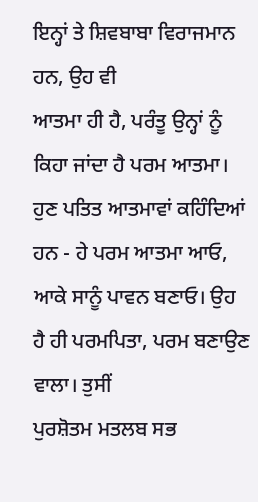ਇਨ੍ਹਾਂ ਤੇ ਸ਼ਿਵਬਾਬਾ ਵਿਰਾਜਮਾਨ ਹਨ, ਉਹ ਵੀ
ਆਤਮਾ ਹੀ ਹੈ, ਪਰੰਤੂ ਉਨ੍ਹਾਂ ਨੂੰ ਕਿਹਾ ਜਾਂਦਾ ਹੈ ਪਰਮ ਆਤਮਾ। ਹੁਣ ਪਤਿਤ ਆਤਮਾਵਾਂ ਕਹਿੰਦਿਆਂ
ਹਨ - ਹੇ ਪਰਮ ਆਤਮਾ ਆਓ, ਆਕੇ ਸਾਨੂੰ ਪਾਵਨ ਬਣਾਓ। ਉਹ ਹੈ ਹੀ ਪਰਮਪਿਤਾ, ਪਰਮ ਬਣਾਉਣ ਵਾਲਾ। ਤੁਸੀਂ
ਪੁਰਸ਼ੋਤਮ ਮਤਲਬ ਸਭ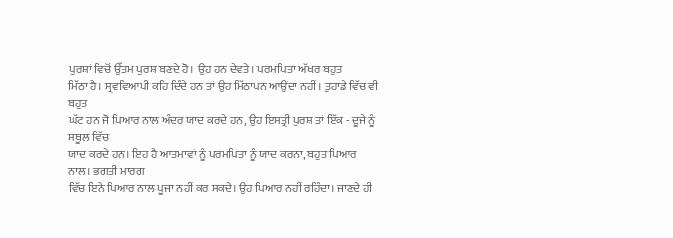ਪੁਰਸ਼ਾਂ ਵਿਚੋਂ ਉੱਤਮ ਪੁਰਸ਼ ਬਣਦੇ ਹੋ। ਉਹ ਹਨ ਦੇਵਤੇ। ਪਰਮਪਿਤਾ ਅੱਖਰ ਬਹੁਤ
ਮਿੱਠਾ ਹੈ। ਸ੍ਰਵਵਿਆਪੀ ਕਹਿ ਦਿੰਦੇ ਹਨ ਤਾਂ ਉਹ ਮਿੱਠਾਪਨ ਆਉਂਦਾ ਨਹੀਂ। ਤੁਹਾਡੇ ਵਿੱਚ ਵੀ ਬਹੁਤ
ਘੱਟ ਹਨ ਜੋ ਪਿਆਰ ਨਾਲ ਅੰਦਰ ਯਾਦ ਕਰਦੇ ਹਨ, ਉਹ ਇਸਤ੍ਰੀ ਪੁਰਸ਼ ਤਾਂ ਇੱਕ - ਦੂਜੇ ਨੂੰ ਸਥੂਲ ਵਿੱਚ
ਯਾਦ ਕਰਦੇ ਹਨ। ਇਹ ਹੈ ਆਤਮਾਵਾਂ ਨੂੰ ਪਰਮਪਿਤਾ ਨੂੰ ਯਾਦ ਕਰਨਾ, ਬਹੁਤ ਪਿਆਰ ਨਾਲ। ਭਗਤੀ ਮਾਰਗ
ਵਿੱਚ ਇਨੇ ਪਿਆਰ ਨਾਲ ਪੂਜਾ ਨਹੀਂ ਕਰ ਸਕਦੇ। ਉਹ ਪਿਆਰ ਨਹੀਂ ਰਹਿੰਦਾ। ਜਾਣਦੇ ਹੀ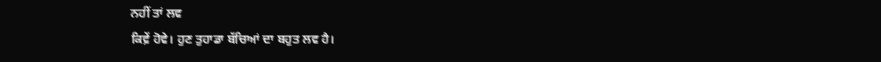ਨਹੀਂ ਤਾਂ ਲਵ
ਕਿਵ਼ੇਂ ਹੋਵੇ। ਹੁਣ ਤੁਹਾਡਾ ਬੱਚਿਆਂ ਦਾ ਬਹੁਤ ਲਵ ਹੈ।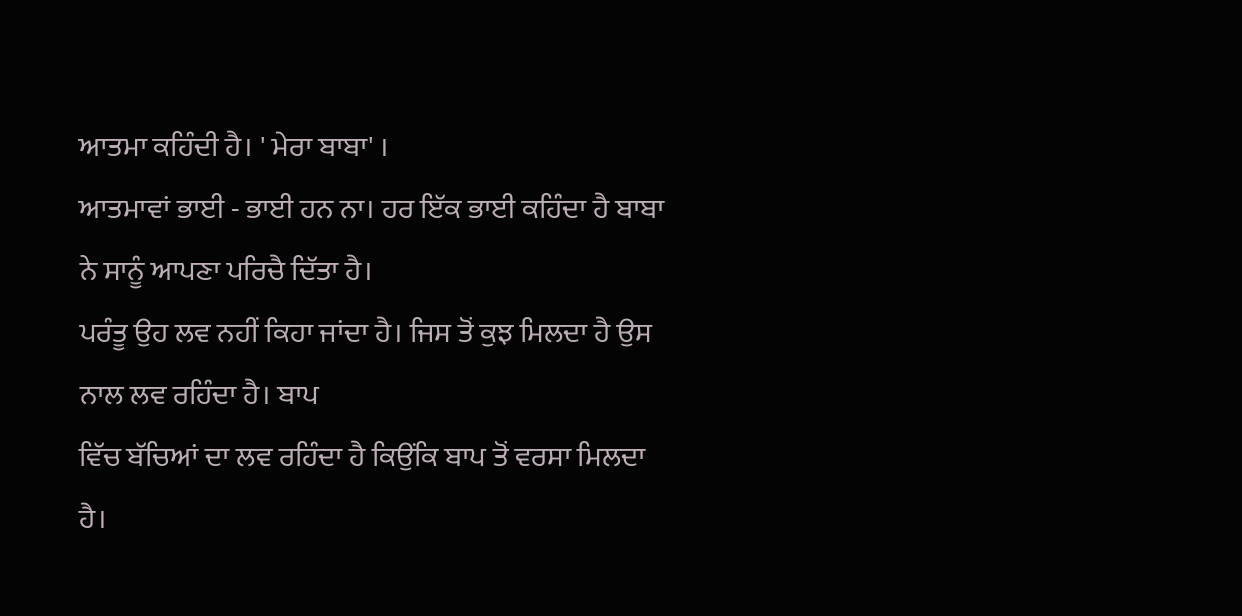ਆਤਮਾ ਕਹਿੰਦੀ ਹੈ। ' ਮੇਰਾ ਬਾਬਾ' ।
ਆਤਮਾਵਾਂ ਭਾਈ - ਭਾਈ ਹਨ ਨਾ। ਹਰ ਇੱਕ ਭਾਈ ਕਹਿੰਦਾ ਹੈ ਬਾਬਾ ਨੇ ਸਾਨੂੰ ਆਪਣਾ ਪਰਿਚੈ ਦਿੱਤਾ ਹੈ।
ਪਰੰਤੂ ਉਹ ਲਵ ਨਹੀਂ ਕਿਹਾ ਜਾਂਦਾ ਹੈ। ਜਿਸ ਤੋਂ ਕੁਝ ਮਿਲਦਾ ਹੈ ਉਸ ਨਾਲ ਲਵ ਰਹਿੰਦਾ ਹੈ। ਬਾਪ
ਵਿੱਚ ਬੱਚਿਆਂ ਦਾ ਲਵ ਰਹਿੰਦਾ ਹੈ ਕਿਉਂਕਿ ਬਾਪ ਤੋਂ ਵਰਸਾ ਮਿਲਦਾ ਹੈ।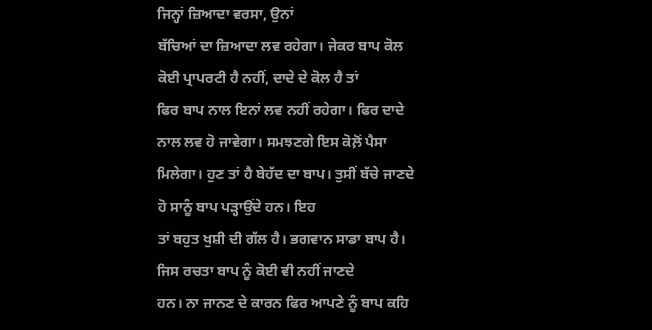ਜਿਨ੍ਹਾਂ ਜ਼ਿਆਦਾ ਵਰਸਾ, ਉਨਾਂ
ਬੱਚਿਆਂ ਦਾ ਜ਼ਿਆਦਾ ਲਵ ਰਹੇਗਾ। ਜੇਕਰ ਬਾਪ ਕੋਲ ਕੋਈ ਪ੍ਰਾਪਰਟੀ ਹੈ ਨਹੀਂ, ਦਾਦੇ ਦੇ ਕੋਲ ਹੈ ਤਾਂ
ਫਿਰ ਬਾਪ ਨਾਲ ਇਨਾਂ ਲਵ ਨਹੀਂ ਰਹੇਗਾ। ਫਿਰ ਦਾਦੇ ਨਾਲ ਲਵ ਹੋ ਜਾਵੇਗਾ। ਸਮਝਣਗੇ ਇਸ ਕੋਲ਼ੋਂ ਪੈਸਾ
ਮਿਲੇਗਾ। ਹੁਣ ਤਾਂ ਹੈ ਬੇਹੱਦ ਦਾ ਬਾਪ। ਤੁਸੀਂ ਬੱਚੇ ਜਾਣਦੇ ਹੋ ਸਾਨੂੰ ਬਾਪ ਪੜ੍ਹਾਉਂਦੇ ਹਨ। ਇਹ
ਤਾਂ ਬਹੁਤ ਖੁਸ਼ੀ ਦੀ ਗੱਲ ਹੈ। ਭਗਵਾਨ ਸਾਡਾ ਬਾਪ ਹੈ। ਜਿਸ ਰਚਤਾ ਬਾਪ ਨੂੰ ਕੋਈ ਵੀ ਨਹੀਂ ਜਾਣਦੇ
ਹਨ। ਨਾ ਜਾਨਣ ਦੇ ਕਾਰਨ ਫਿਰ ਆਪਣੇ ਨੂੰ ਬਾਪ ਕਹਿ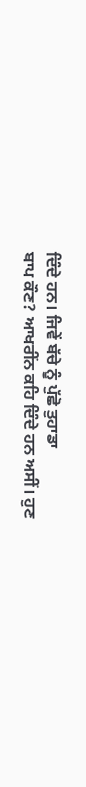ਦਿੰਦੇ ਹਨ। ਜਿਵੇਂ ਬੱਚੇ ਨੂੰ ਪੁੱਛੋ ਤੁਹਾਡਾ
ਬਾਪ ਕੌਣ? ਆਖਰੀਂਨ ਕਹਿ ਦਿੰਦੇ ਹਨ ਅਸੀਂ। ਹੁਣ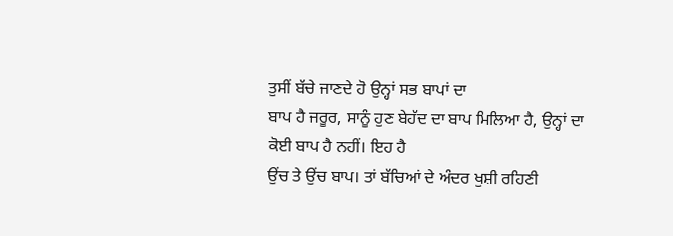ਤੁਸੀਂ ਬੱਚੇ ਜਾਣਦੇ ਹੋ ਉਨ੍ਹਾਂ ਸਭ ਬਾਪਾਂ ਦਾ
ਬਾਪ ਹੈ ਜਰੂਰ, ਸਾਨੂੰ ਹੁਣ ਬੇਹੱਦ ਦਾ ਬਾਪ ਮਿਲਿਆ ਹੈ, ਉਨ੍ਹਾਂ ਦਾ ਕੋਈ ਬਾਪ ਹੈ ਨਹੀਂ। ਇਹ ਹੈ
ਉਂਚ ਤੇ ਉਂਚ ਬਾਪ। ਤਾਂ ਬੱਚਿਆਂ ਦੇ ਅੰਦਰ ਖੁਸ਼ੀ ਰਹਿਣੀ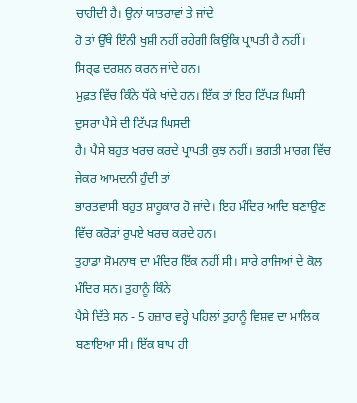ਚਾਹੀਦੀ ਹੈ। ਉਨਾਂ ਯਾਤਰਾਵਾਂ ਤੇ ਜਾਂਦੇ
ਹੋ ਤਾਂ ਉੱਥੇ ਇੰਨੀ ਖੁਸ਼ੀ ਨਹੀਂ ਰਹੇਗੀ ਕਿਉਂਕਿ ਪ੍ਰਾਪਤੀ ਹੈ ਨਹੀਂ। ਸਿਰ੍ਫ ਦਰਸ਼ਨ ਕਰਨ ਜਾਂਦੇ ਹਨ।
ਮੁਫ਼ਤ ਵਿੱਚ ਕਿੰਨੇ ਧੱਕੇ ਖਾਂਦੇ ਹਨ। ਇੱਕ ਤਾਂ ਇਹ ਟਿੱਪੜ ਘਿਸੀ ਦੁਸਰਾ ਪੈਸੇ ਦੀ ਟਿੱਪੜ ਘਿਸਦੀ
ਹੈ। ਪੈਸੇ ਬਹੁਤ ਖਰਚ ਕਰਦੇ ਪ੍ਰਾਪਤੀ ਕੁਝ ਨਹੀਂ। ਭਗਤੀ ਮਾਰਗ ਵਿੱਚ ਜੇਕਰ ਆਮਦਨੀ ਹੁੰਦੀ ਤਾਂ
ਭਾਰਤਵਾਸੀ ਬਹੁਤ ਸ਼ਾਹੂਕਾਰ ਹੋ ਜਾਂਦੇ। ਇਹ ਮੰਦਿਰ ਆਦਿ ਬਣਾਉਣ ਵਿੱਚ ਕਰੋੜਾਂ ਰੁਪਏ ਖਰਚ ਕਰਦੇ ਹਨ।
ਤੁਹਾਡਾ ਸੋਮਨਾਥ ਦਾ ਮੰਦਿਰ ਇੱਕ ਨਹੀਂ ਸੀ। ਸਾਰੇ ਰਾਜਿਆਂ ਦੇ ਕੋਲ ਮੰਦਿਰ ਸਨ। ਤੁਹਾਨੂੰ ਕਿੰਨੇ
ਪੈਸੇ ਦਿੱਤੇ ਸਨ - 5 ਹਜ਼ਾਰ ਵਰ੍ਹੇ ਪਹਿਲਾਂ ਤੁਹਾਨੂੰ ਵਿਸ਼ਵ ਦਾ ਮਾਲਿਕ ਬਣਾਇਆ ਸੀ। ਇੱਕ ਬਾਪ ਹੀ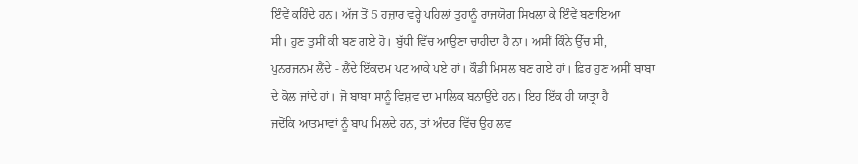ਇੰਵੇਂ ਕਹਿੰਦੇ ਹਨ। ਅੱਜ ਤੋਂ 5 ਹਜ਼ਾਰ ਵਰ੍ਹੇ ਪਹਿਲਾਂ ਤੁਹਾਨੂੰ ਰਾਜਯੋਗ ਸਿਖਲਾ ਕੇ ਇੰਵੇਂ ਬਣਾਇਆ
ਸੀ। ਹੁਣ ਤੁਸੀਂ ਕੀ ਬਣ ਗਏ ਹੋ। ਬੁੱਧੀ ਵਿੱਚ ਆਉਣਾ ਚਾਹੀਦਾ ਹੈ ਨਾ। ਅਸੀਂ ਕਿੰਨੇ ਉੱਚ ਸੀ,
ਪੁਨਰਜਨਮ ਲੈਂਦੇ - ਲੈਂਦੇ ਇੱਕਦਮ ਪਟ ਆਕੇ ਪਏ ਹਾਂ। ਕੌਡੀ ਮਿਸਲ ਬਣ ਗਏ ਹਾਂ। ਫ਼ਿਰ ਹੁਣ ਅਸੀਂ ਬਾਬਾ
ਦੇ ਕੋਲ ਜਾਂਦੇ ਹਾਂ। ਜੋ ਬਾਬਾ ਸਾਨੂੰ ਵਿਸ਼ਵ ਦਾ ਮਾਲਿਕ ਬਨਾਉਂਦੇ ਹਨ। ਇਹ ਇੱਕ ਹੀ ਯਾਤ੍ਰਾ ਹੈ
ਜਦੋਂਕਿ ਆਤਮਾਵਾਂ ਨੂੰ ਬਾਪ ਮਿਲਦੇ ਹਨ, ਤਾਂ ਅੰਦਰ ਵਿੱਚ ਉਹ ਲਵ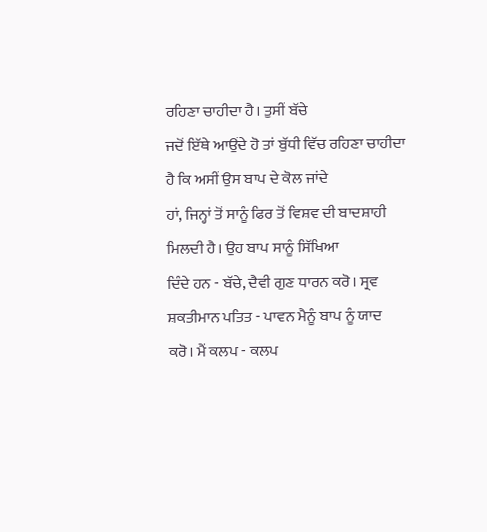ਰਹਿਣਾ ਚਾਹੀਦਾ ਹੈ। ਤੁਸੀਂ ਬੱਚੇ
ਜਦੋਂ ਇੱਥੇ ਆਉਂਦੇ ਹੋ ਤਾਂ ਬੁੱਧੀ ਵਿੱਚ ਰਹਿਣਾ ਚਾਹੀਦਾ ਹੈ ਕਿ ਅਸੀਂ ਉਸ ਬਾਪ ਦੇ ਕੋਲ ਜਾਂਦੇ
ਹਾਂ, ਜਿਨ੍ਹਾਂ ਤੋਂ ਸਾਨੂੰ ਫਿਰ ਤੋਂ ਵਿਸ਼ਵ ਦੀ ਬਾਦਸ਼ਾਹੀ ਮਿਲਦੀ ਹੈ। ਉਹ ਬਾਪ ਸਾਨੂੰ ਸਿੱਖਿਆ
ਦਿੰਦੇ ਹਨ - ਬੱਚੇ, ਦੈਵੀ ਗੁਣ ਧਾਰਨ ਕਰੋ। ਸ੍ਰਵ ਸ਼ਕਤੀਮਾਨ ਪਤਿਤ - ਪਾਵਨ ਮੈਨੂੰ ਬਾਪ ਨੂੰ ਯਾਦ
ਕਰੋ। ਮੈਂ ਕਲਪ - ਕਲਪ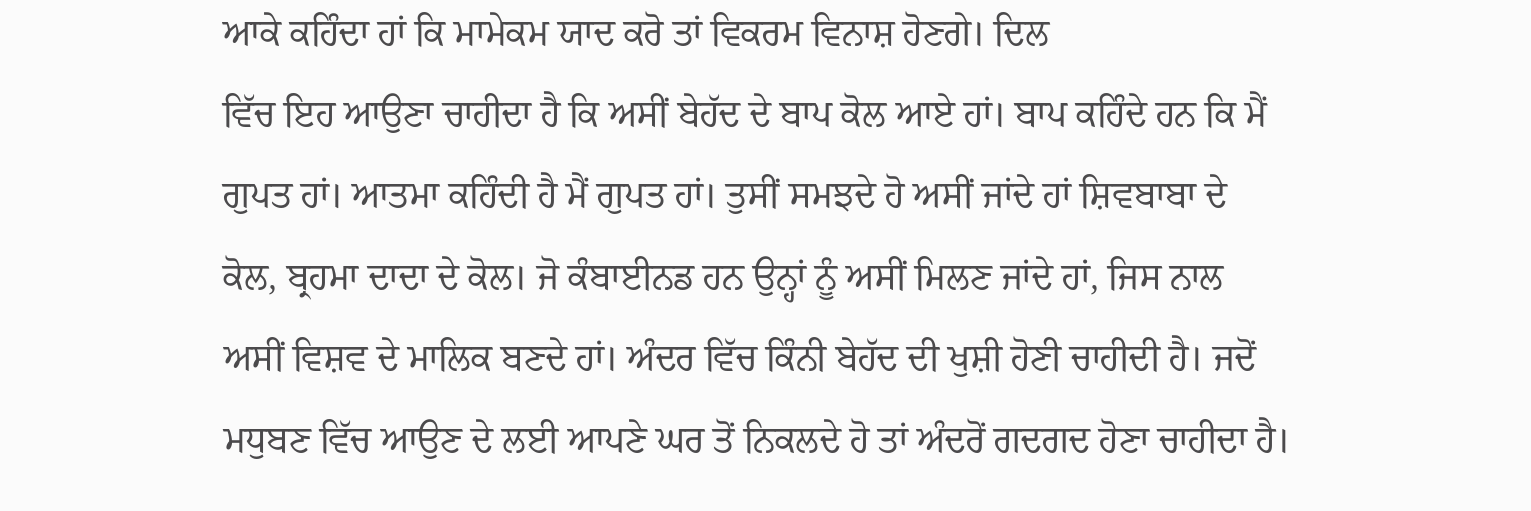ਆਕੇ ਕਹਿੰਦਾ ਹਾਂ ਕਿ ਮਾਮੇਕਮ ਯਾਦ ਕਰੋ ਤਾਂ ਵਿਕਰਮ ਵਿਨਾਸ਼ ਹੋਣਗੇ। ਦਿਲ
ਵਿੱਚ ਇਹ ਆਉਣਾ ਚਾਹੀਦਾ ਹੈ ਕਿ ਅਸੀਂ ਬੇਹੱਦ ਦੇ ਬਾਪ ਕੋਲ ਆਏ ਹਾਂ। ਬਾਪ ਕਹਿੰਦੇ ਹਨ ਕਿ ਮੈਂ
ਗੁਪਤ ਹਾਂ। ਆਤਮਾ ਕਹਿੰਦੀ ਹੈ ਮੈਂ ਗੁਪਤ ਹਾਂ। ਤੁਸੀਂ ਸਮਝਦੇ ਹੋ ਅਸੀਂ ਜਾਂਦੇ ਹਾਂ ਸ਼ਿਵਬਾਬਾ ਦੇ
ਕੋਲ, ਬ੍ਰਹਮਾ ਦਾਦਾ ਦੇ ਕੋਲ। ਜੋ ਕੰਬਾਈਨਡ ਹਨ ਉਨ੍ਹਾਂ ਨੂੰ ਅਸੀਂ ਮਿਲਣ ਜਾਂਦੇ ਹਾਂ, ਜਿਸ ਨਾਲ
ਅਸੀਂ ਵਿਸ਼ਵ ਦੇ ਮਾਲਿਕ ਬਣਦੇ ਹਾਂ। ਅੰਦਰ ਵਿੱਚ ਕਿੰਨੀ ਬੇਹੱਦ ਦੀ ਖੁਸ਼ੀ ਹੋਣੀ ਚਾਹੀਦੀ ਹੈ। ਜਦੋਂ
ਮਧੁਬਣ ਵਿੱਚ ਆਉਣ ਦੇ ਲਈ ਆਪਣੇ ਘਰ ਤੋਂ ਨਿਕਲਦੇ ਹੋ ਤਾਂ ਅੰਦਰੋਂ ਗਦਗਦ ਹੋਣਾ ਚਾਹੀਦਾ ਹੈ।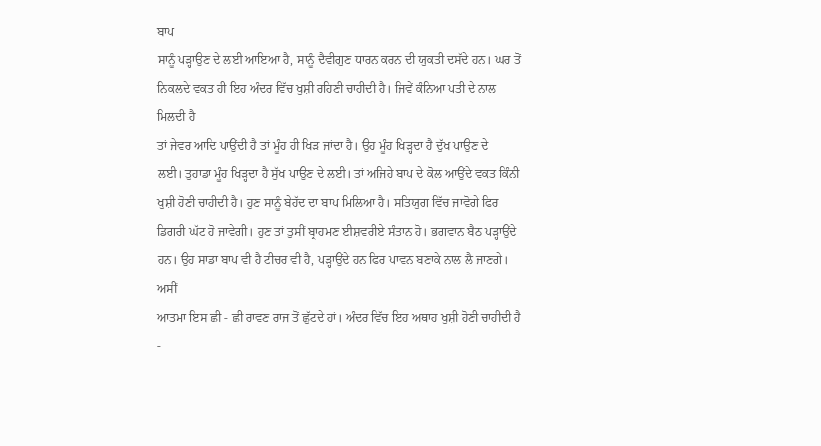ਬਾਪ
ਸਾਨੂੰ ਪੜ੍ਹਾਉਣ ਦੇ ਲਈ ਆਇਆ ਹੈ, ਸਾਨੂੰ ਦੈਵੀਗੁਣ ਧਾਰਨ ਕਰਨ ਦੀ ਯੁਕਤੀ ਦਸੱਦੇ ਹਨ। ਘਰ ਤੋਂ
ਨਿਕਲਦੇ ਵਕਤ ਹੀ ਇਹ ਅੰਦਰ ਵਿੱਚ ਖੁਸ਼ੀ ਰਹਿਣੀ ਚਾਹੀਦੀ ਹੈ। ਜਿਵੇਂ ਕੰਨਿਆ ਪਤੀ ਦੇ ਨਾਲ ਮਿਲਦੀ ਹੈ
ਤਾਂ ਜੇਵਰ ਆਦਿ ਪਾਉਂਦੀ ਹੈ ਤਾਂ ਮੂੰਹ ਹੀ ਖਿੜ ਜਾਂਦਾ ਹੈ। ਉਹ ਮੂੰਹ ਖਿੜ੍ਹਦਾ ਹੈ ਦੁੱਖ ਪਾਉਣ ਦੇ
ਲਈ। ਤੁਹਾਡਾ ਮੂੰਹ ਖਿੜ੍ਹਦਾ ਹੈ ਸੁੱਖ ਪਾਉਣ ਦੇ ਲਈ। ਤਾਂ ਅਜਿਹੇ ਬਾਪ ਦੇ ਕੋਲ ਆਉਂਦੇ ਵਕਤ ਕਿੰਨੀ
ਖੁਸ਼ੀ ਹੋਣੀ ਚਾਹੀਦੀ ਹੈ। ਹੁਣ ਸਾਨੂੰ ਬੇਹੱਦ ਦਾ ਬਾਪ ਮਿਲਿਆ ਹੈ। ਸਤਿਯੁਗ ਵਿੱਚ ਜਾਵੋਗੇ ਫਿਰ
ਡਿਗਰੀ ਘੱਟ ਹੋ ਜਾਵੇਗੀ। ਹੁਣ ਤਾਂ ਤੁਸੀਂ ਬ੍ਰਾਹਮਣ ਈਸ਼ਵਰੀਏ ਸੰਤਾਨ ਹੋ। ਭਗਵਾਨ ਬੈਠ ਪੜ੍ਹਾਉਂਦੇ
ਹਨ। ਉਹ ਸਾਡਾ ਬਾਪ ਵੀ ਹੈ ਟੀਚਰ ਵੀ ਹੈ, ਪੜ੍ਹਾਉਂਦੇ ਹਨ ਫਿਰ ਪਾਵਨ ਬਣਾਕੇ ਨਾਲ ਲੈ ਜਾਣਗੇ। ਅਸੀਂ
ਆਤਮਾ ਇਸ ਛੀ - ਛੀ ਰਾਵਣ ਰਾਜ ਤੋਂ ਛੁੱਟਦੇ ਹਾਂ। ਅੰਦਰ ਵਿੱਚ ਇਹ ਅਥਾਹ ਖੁਸ਼ੀ ਹੋਣੀ ਚਾਹੀਦੀ ਹੈ -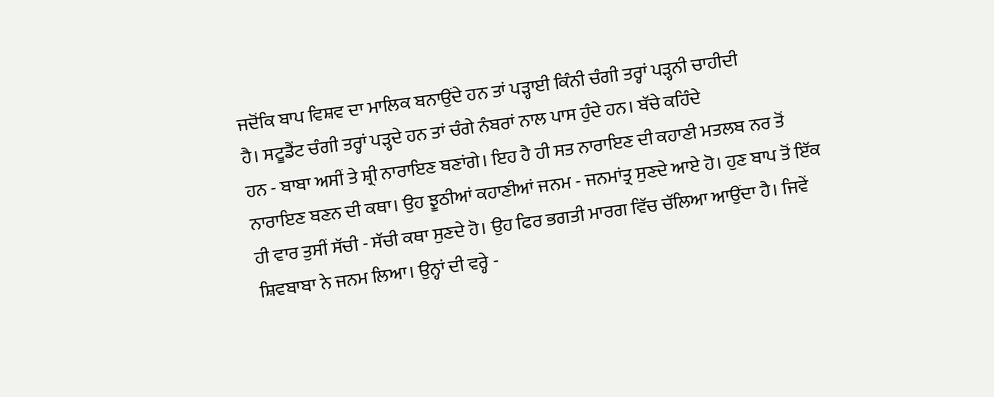ਜਦੋਂਕਿ ਬਾਪ ਵਿਸ਼ਵ ਦਾ ਮਾਲਿਕ ਬਨਾਉਂਦੇ ਹਨ ਤਾਂ ਪੜ੍ਹਾਈ ਕਿੰਨੀ ਚੰਗੀ ਤਰ੍ਹਾਂ ਪੜ੍ਹਨੀ ਚਾਹੀਦੀ
ਹੈ। ਸਟੂਡੈਂਟ ਚੰਗੀ ਤਰ੍ਹਾਂ ਪੜ੍ਹਦੇ ਹਨ ਤਾਂ ਚੰਗੇ ਨੰਬਰਾਂ ਨਾਲ ਪਾਸ ਹੁੰਦੇ ਹਨ। ਬੱਚੇ ਕਹਿੰਦੇ
ਹਨ - ਬਾਬਾ ਅਸੀਂ ਤੇ ਸ਼੍ਰੀ ਨਾਰਾਇਣ ਬਣਾਂਗੇ। ਇਹ ਹੈ ਹੀ ਸਤ ਨਾਰਾਇਣ ਦੀ ਕਹਾਣੀ ਮਤਲਬ ਨਰ ਤੋਂ
ਨਾਰਾਇਣ ਬਣਨ ਦੀ ਕਥਾ। ਉਹ ਝੂਠੀਆਂ ਕਹਾਣੀਆਂ ਜਨਮ - ਜਨਮਾਂਤ੍ਰ ਸੁਣਦੇ ਆਏ ਹੋ। ਹੁਣ ਬਾਪ ਤੋਂ ਇੱਕ
ਹੀ ਵਾਰ ਤੁਸੀਂ ਸੱਚੀ - ਸੱਚੀ ਕਥਾ ਸੁਣਦੇ ਹੋ। ਉਹ ਫਿਰ ਭਗਤੀ ਮਾਰਗ ਵਿੱਚ ਚੱਲਿਆ ਆਉਂਦਾ ਹੈ। ਜਿਵੇਂ
ਸ਼ਿਵਬਾਬਾ ਨੇ ਜਨਮ ਲਿਆ। ਉਨ੍ਹਾਂ ਦੀ ਵਰ੍ਹੇ -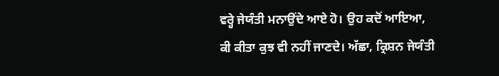ਵਰ੍ਹੇ ਜੇਯੰਤੀ ਮਨਾਉਂਦੇ ਆਏ ਹੋ। ਉਹ ਕਦੋਂ ਆਇਆ,
ਕੀ ਕੀਤਾ ਕੁਝ ਵੀ ਨਹੀਂ ਜਾਣਦੇ। ਅੱਛਾ, ਕ੍ਰਿਸ਼ਨ ਜੇਯੰਤੀ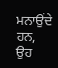ਮਨਾਉਂਦੇ ਹਨ, ਉਹ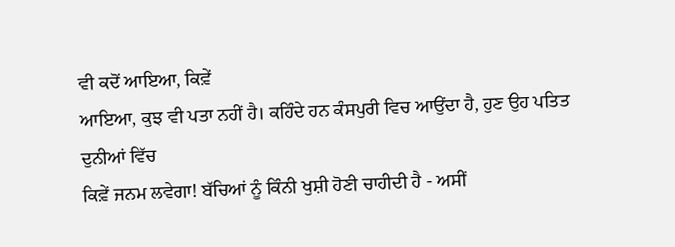ਵੀ ਕਦੋਂ ਆਇਆ, ਕਿਵ਼ੇਂ
ਆਇਆ, ਕੁਝ ਵੀ ਪਤਾ ਨਹੀਂ ਹੈ। ਕਹਿੰਦੇ ਹਨ ਕੰਸਪੁਰੀ ਵਿਚ ਆਉਂਦਾ ਹੈ, ਹੁਣ ਉਹ ਪਤਿਤ ਦੁਨੀਆਂ ਵਿੱਚ
ਕਿਵ਼ੇਂ ਜਨਮ ਲਵੇਗਾ! ਬੱਚਿਆਂ ਨੂੰ ਕਿੰਨੀ ਖੁਸ਼ੀ ਹੋਣੀ ਚਾਹੀਦੀ ਹੈ - ਅਸੀਂ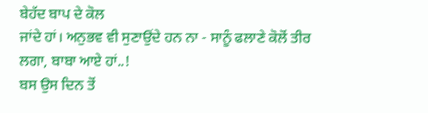ਬੇਹੱਦ ਬਾਪ ਦੇ ਕੋਲ
ਜਾਂਦੇ ਹਾਂ। ਅਨੁਭਵ ਵੀ ਸੁਣਾਉਂਦੇ ਹਨ ਨਾ - ਸਾਨੂੰ ਫਲਾਣੇ ਕੋਲੋਂ ਤੀਰ ਲਗਾ, ਬਾਬਾ ਆਏ ਹਾਂ..!
ਬਸ ਉਸ ਦਿਨ ਤੋਂ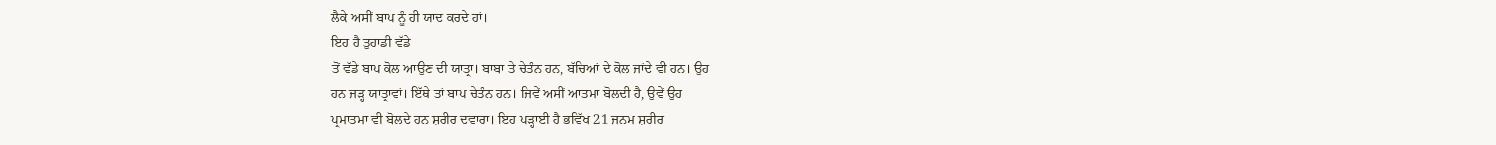ਲੈਕੇ ਅਸੀਂ ਬਾਪ ਨੂੰ ਹੀ ਯਾਦ ਕਰਦੇ ਹਾਂ।
ਇਹ ਹੈ ਤੁਹਾਡੀ ਵੱਡੇ
ਤੋਂ ਵੱਡੇ ਬਾਪ ਕੋਲ ਆਉਣ ਦੀ ਯਾਤ੍ਰਾ। ਬਾਬਾ ਤੇ ਚੇਤੰਨ ਹਨ, ਬੱਚਿਆਂ ਦੇ ਕੋਲ ਜਾਂਦੇ ਵੀ ਹਨ। ਉਹ
ਹਨ ਜੜ੍ਹ ਯਾਤ੍ਰਾਵਾਂ। ਇੱਥੇ ਤਾਂ ਬਾਪ ਚੇਤੰਨ ਹਨ। ਜਿਵੇਂ ਅਸੀਂ ਆਤਮਾ ਬੋਲਦੀ ਹੈ, ਉਵੇਂ ਉਹ
ਪ੍ਰਮਾਤਮਾ ਵੀ ਬੋਲਦੇ ਹਨ ਸ਼ਰੀਰ ਦਵਾਰਾ। ਇਹ ਪੜ੍ਹਾਈ ਹੈ ਭਵਿੱਖ 21 ਜਨਮ ਸ਼ਰੀਰ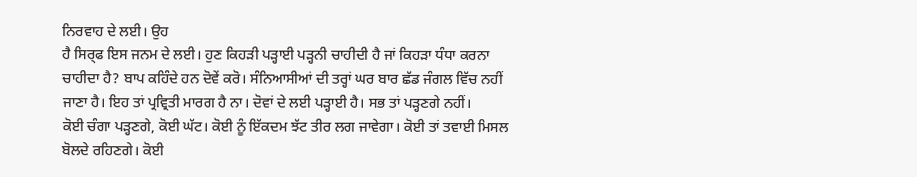ਨਿਰਵਾਹ ਦੇ ਲਈ। ਉਹ
ਹੈ ਸਿਰ੍ਫ ਇਸ ਜਨਮ ਦੇ ਲਈ। ਹੁਣ ਕਿਹੜੀ ਪੜ੍ਹਾਈ ਪੜ੍ਹਨੀ ਚਾਹੀਦੀ ਹੈ ਜਾਂ ਕਿਹੜਾ ਧੰਧਾ ਕਰਨਾ
ਚਾਹੀਦਾ ਹੈ? ਬਾਪ ਕਹਿੰਦੇ ਹਨ ਦੋਵੇਂ ਕਰੋ। ਸੰਨਿਆਸੀਆਂ ਦੀ ਤਰ੍ਹਾਂ ਘਰ ਬਾਰ ਛੱਡ ਜੰਗਲ ਵਿੱਚ ਨਹੀਂ
ਜਾਣਾ ਹੈ। ਇਹ ਤਾਂ ਪ੍ਰਵ੍ਰਿਤੀ ਮਾਰਗ ਹੈ ਨਾ। ਦੋਵਾਂ ਦੇ ਲਈ ਪੜ੍ਹਾਈ ਹੈ। ਸਭ ਤਾਂ ਪੜ੍ਹਣਗੇ ਨਹੀਂ।
ਕੋਈ ਚੰਗਾ ਪੜ੍ਹਣਗੇ, ਕੋਈ ਘੱਟ। ਕੋਈ ਨੂੰ ਇੱਕਦਮ ਝੱਟ ਤੀਰ ਲਗ ਜਾਵੇਗਾ। ਕੋਈ ਤਾਂ ਤਵਾਈ ਮਿਸਲ
ਬੋਲਦੇ ਰਹਿਣਗੇ। ਕੋਈ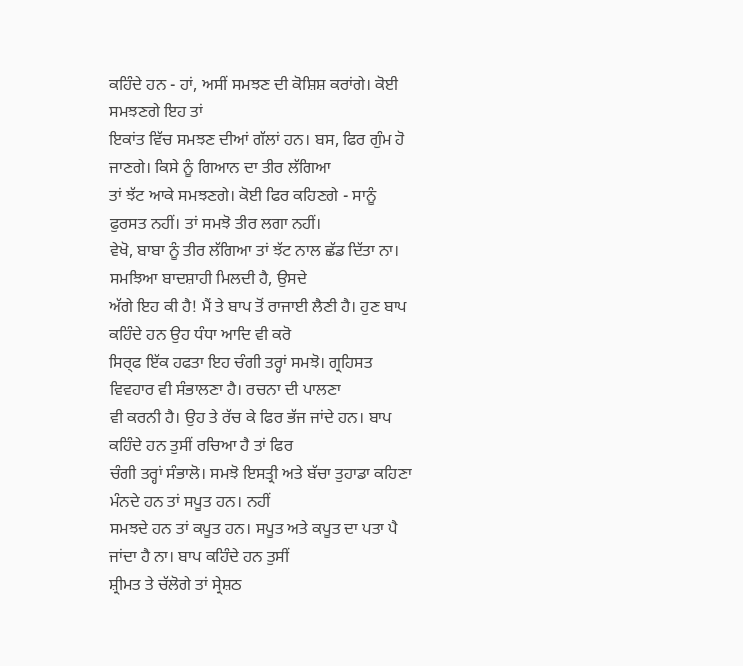ਕਹਿੰਦੇ ਹਨ - ਹਾਂ, ਅਸੀਂ ਸਮਝਣ ਦੀ ਕੋਸ਼ਿਸ਼ ਕਰਾਂਗੇ। ਕੋਈ ਸਮਝਣਗੇ ਇਹ ਤਾਂ
ਇਕਾਂਤ ਵਿੱਚ ਸਮਝਣ ਦੀਆਂ ਗੱਲਾਂ ਹਨ। ਬਸ, ਫਿਰ ਗੁੰਮ ਹੋ ਜਾਣਗੇ। ਕਿਸੇ ਨੂੰ ਗਿਆਨ ਦਾ ਤੀਰ ਲੱਗਿਆ
ਤਾਂ ਝੱਟ ਆਕੇ ਸਮਝਣਗੇ। ਕੋਈ ਫਿਰ ਕਹਿਣਗੇ - ਸਾਨੂੰ ਫੁਰਸਤ ਨਹੀਂ। ਤਾਂ ਸਮਝੋ ਤੀਰ ਲਗਾ ਨਹੀਂ।
ਵੇਖੋ, ਬਾਬਾ ਨੂੰ ਤੀਰ ਲੱਗਿਆ ਤਾਂ ਝੱਟ ਨਾਲ ਛੱਡ ਦਿੱਤਾ ਨਾ। ਸਮਝਿਆ ਬਾਦਸ਼ਾਹੀ ਮਿਲਦੀ ਹੈ, ਉਸਦੇ
ਅੱਗੇ ਇਹ ਕੀ ਹੈ! ਮੈਂ ਤੇ ਬਾਪ ਤੋਂ ਰਾਜਾਈ ਲੈਣੀ ਹੈ। ਹੁਣ ਬਾਪ ਕਹਿੰਦੇ ਹਨ ਉਹ ਧੰਧਾ ਆਦਿ ਵੀ ਕਰੋ
ਸਿਰ੍ਫ ਇੱਕ ਹਫਤਾ ਇਹ ਚੰਗੀ ਤਰ੍ਹਾਂ ਸਮਝੋ। ਗ੍ਰਹਿਸਤ ਵਿਵਹਾਰ ਵੀ ਸੰਭਾਲਣਾ ਹੈ। ਰਚਨਾ ਦੀ ਪਾਲਣਾ
ਵੀ ਕਰਨੀ ਹੈ। ਉਹ ਤੇ ਰੱਚ ਕੇ ਫਿਰ ਭੱਜ ਜਾਂਦੇ ਹਨ। ਬਾਪ ਕਹਿੰਦੇ ਹਨ ਤੁਸੀਂ ਰਚਿਆ ਹੈ ਤਾਂ ਫਿਰ
ਚੰਗੀ ਤਰ੍ਹਾਂ ਸੰਭਾਲੋ। ਸਮਝੋ ਇਸਤ੍ਰੀ ਅਤੇ ਬੱਚਾ ਤੁਹਾਡਾ ਕਹਿਣਾ ਮੰਨਦੇ ਹਨ ਤਾਂ ਸਪੂਤ ਹਨ। ਨਹੀਂ
ਸਮਝਦੇ ਹਨ ਤਾਂ ਕਪੂਤ ਹਨ। ਸਪੂਤ ਅਤੇ ਕਪੂਤ ਦਾ ਪਤਾ ਪੈ ਜਾਂਦਾ ਹੈ ਨਾ। ਬਾਪ ਕਹਿੰਦੇ ਹਨ ਤੁਸੀਂ
ਸ਼੍ਰੀਮਤ ਤੇ ਚੱਲੋਗੇ ਤਾਂ ਸ੍ਰੇਸ਼ਠ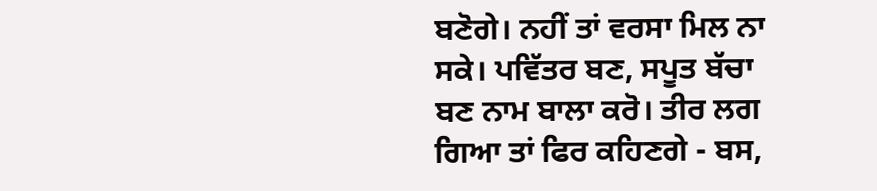ਬਣੋਗੇ। ਨਹੀਂ ਤਾਂ ਵਰਸਾ ਮਿਲ ਨਾ ਸਕੇ। ਪਵਿੱਤਰ ਬਣ, ਸਪੂਤ ਬੱਚਾ
ਬਣ ਨਾਮ ਬਾਲਾ ਕਰੋ। ਤੀਰ ਲਗ ਗਿਆ ਤਾਂ ਫਿਰ ਕਹਿਣਗੇ - ਬਸ,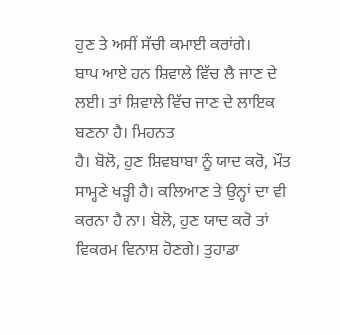ਹੁਣ ਤੇ ਅਸੀਂ ਸੱਚੀ ਕਮਾਈ ਕਰਾਂਗੇ।
ਬਾਪ ਆਏ ਹਨ ਸ਼ਿਵਾਲੇ ਵਿੱਚ ਲੈ ਜਾਣ ਦੇ ਲਈ। ਤਾਂ ਸ਼ਿਵਾਲੇ ਵਿੱਚ ਜਾਣ ਦੇ ਲਾਇਕ ਬਣਨਾ ਹੈ। ਮਿਹਨਤ
ਹੈ। ਬੋਲੋ, ਹੁਣ ਸ਼ਿਵਬਾਬਾ ਨੂੰ ਯਾਦ ਕਰੋ, ਮੌਤ ਸਾਮ੍ਹਣੇ ਖੜ੍ਹੀ ਹੈ। ਕਲਿਆਣ ਤੇ ਉਨ੍ਹਾਂ ਦਾ ਵੀ
ਕਰਨਾ ਹੈ ਨਾ। ਬੋਲੋ, ਹੁਣ ਯਾਦ ਕਰੋ ਤਾਂ ਵਿਕਰਮ ਵਿਨਾਸ਼ ਹੋਣਗੇ। ਤੁਹਾਡਾ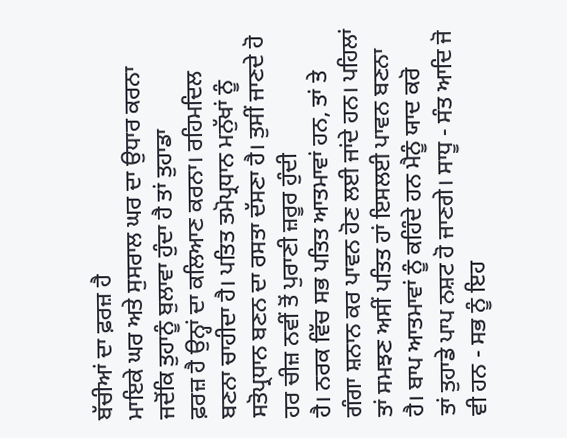ਬੱਚੀਆਂ ਦਾ ਫ਼ਰਜ਼ ਹੈ
ਮਾਇਕੇ ਘਰ ਅਤੇ ਸੁਸਰਾਲ ਘਰ ਦਾ ਉਧਾਰ ਕਰਨਾ ਜਦੋਂਕਿ ਤੁਹਾਨੂੰ ਬੁਲਾਵਾ ਹੁੰਦਾ ਹੈ ਤਾਂ ਤੁਹਾਡਾ
ਫ਼ਰਜ਼ ਹੈ ਉਨ੍ਹਾਂ ਦਾ ਕਲਿਆਣ ਕਰਨਾ। ਰਹਿਮਦਿਲ ਬਣਨਾ ਚਾਹੀਦਾ ਹੈ। ਪਤਿਤ ਤਮੋਪ੍ਰਧਾਨ ਮਨੁੱਖਾਂ ਨੂੰ
ਸਤੋਪ੍ਰਧਾਨ ਬਣਨ ਦਾ ਰਸਤਾ ਦੱਸਣਾ ਹੈ। ਤੁਸੀਂ ਜਾਣਦੇ ਹੋ ਹਰ ਚੀਜ਼ ਨਵੀਂ ਤੋਂ ਪੁਰਾਣੀ ਜ਼ਰੂਰ ਹੁੰਦੀ
ਹੈ। ਨਰਕ ਵਿੱਚ ਸਭ ਪਤਿਤ ਆਤਮਾਵਾਂ ਹਨ, ਤਾਂ ਤੇ ਗੰਗਾ ਸ਼ਨਾਨ ਕਰ ਪਾਵਨ ਹੋਣ ਲਈ ਜਾਂਦੇ ਹਨ। ਪਹਿਲਾਂ
ਤਾਂ ਸਮਝਣ ਅਸੀਂ ਪਤਿਤ ਹਾਂ ਇਸਲਈ ਪਾਵਨ ਬਣਨਾ ਹੈ। ਬਾਪ ਆਤਮਾਵਾਂ ਨੂੰ ਕਹਿੰਦੇ ਹਨ ਮੈਨੂੰ ਯਾਦ ਕਰੋ
ਤਾਂ ਤੁਹਾਡੇ ਪਾਪ ਨਸ਼ਟ ਹੋ ਜਾਣਗੇ। ਸਾਧੂ - ਸੰਤ ਆਦਿ ਜੋ ਵੀ ਹਨ - ਸਭ ਨੂੰ ਇਹ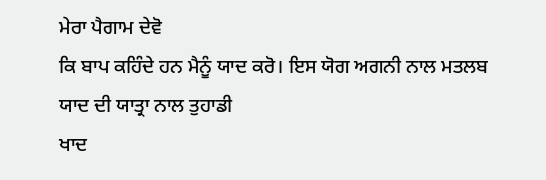ਮੇਰਾ ਪੈਗਾਮ ਦੇਵੋ
ਕਿ ਬਾਪ ਕਹਿੰਦੇ ਹਨ ਮੈਨੂੰ ਯਾਦ ਕਰੋ। ਇਸ ਯੋਗ ਅਗਨੀ ਨਾਲ ਮਤਲਬ ਯਾਦ ਦੀ ਯਾਤ੍ਰਾ ਨਾਲ ਤੁਹਾਡੀ
ਖਾਦ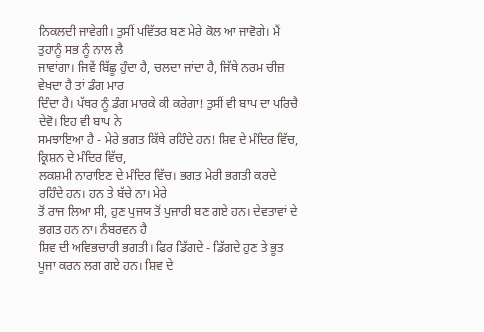ਨਿਕਲਦੀ ਜਾਵੇਗੀ। ਤੁਸੀਂ ਪਵਿੱਤਰ ਬਣ ਮੇਰੇ ਕੋਲ ਆ ਜਾਵੋਗੇ। ਮੈਂ ਤੁਹਾਨੂੰ ਸਭ ਨੂੰ ਨਾਲ ਲੈ
ਜਾਵਾਂਗਾ। ਜਿਵੇਂ ਬਿੱਛੂ ਹੁੰਦਾ ਹੈ, ਚਲਦਾ ਜਾਂਦਾ ਹੈ, ਜਿੱਥੇ ਨਰਮ ਚੀਜ਼ ਵੇਖਦਾ ਹੈ ਤਾਂ ਡੰਗ ਮਾਰ
ਦਿੰਦਾ ਹੈ। ਪੱਥਰ ਨੂੰ ਡੰਗ ਮਾਰਕੇ ਕੀ ਕਰੇਗਾ! ਤੁਸੀਂ ਵੀ ਬਾਪ ਦਾ ਪਰਿਚੈ ਦੇਵੋ। ਇਹ ਵੀ ਬਾਪ ਨੇ
ਸਮਝਾਇਆ ਹੈ - ਮੇਰੇ ਭਗਤ ਕਿੱਥੇ ਰਹਿੰਦੇ ਹਨ! ਸ਼ਿਵ ਦੇ ਮੰਦਿਰ ਵਿੱਚ, ਕ੍ਰਿਸ਼ਨ ਦੇ ਮੰਦਿਰ ਵਿੱਚ,
ਲਕਸ਼ਮੀ ਨਾਰਾਇਣ ਦੇ ਮੰਦਿਰ ਵਿੱਚ। ਭਗਤ ਮੇਰੀ ਭਗਤੀ ਕਰਦੇ ਰਹਿੰਦੇ ਹਨ। ਹਨ ਤੇ ਬੱਚੇ ਨਾ। ਮੇਰੇ
ਤੋਂ ਰਾਜ ਲਿਆ ਸੀ, ਹੁਣ ਪੁਜਯ ਤੋਂ ਪੁਜਾਰੀ ਬਣ ਗਏ ਹਨ। ਦੇਵਤਾਵਾਂ ਦੇ ਭਗਤ ਹਨ ਨਾ। ਨੰਬਰਵਨ ਹੈ
ਸ਼ਿਵ ਦੀ ਅਵਿਭਚਾਰੀ ਭਗਤੀ। ਫਿਰ ਡਿੱਗਦੇ - ਡਿੱਗਦੇ ਹੁਣ ਤੇ ਭੂਤ ਪੂਜਾ ਕਰਨ ਲਗ ਗਏ ਹਨ। ਸ਼ਿਵ ਦੇ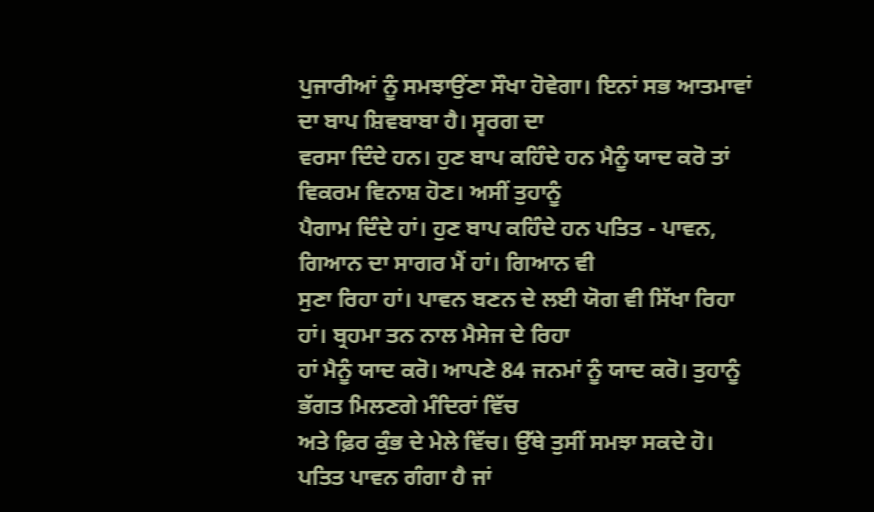ਪੁਜਾਰੀਆਂ ਨੂੰ ਸਮਝਾਉਂਣਾ ਸੌਖਾ ਹੋਵੇਗਾ। ਇਨਾਂ ਸਭ ਆਤਮਾਵਾਂ ਦਾ ਬਾਪ ਸ਼ਿਵਬਾਬਾ ਹੈ। ਸ੍ਵਰਗ ਦਾ
ਵਰਸਾ ਦਿੰਦੇ ਹਨ। ਹੁਣ ਬਾਪ ਕਹਿੰਦੇ ਹਨ ਮੈਨੂੰ ਯਾਦ ਕਰੋ ਤਾਂ ਵਿਕਰਮ ਵਿਨਾਸ਼ ਹੋਣ। ਅਸੀਂ ਤੁਹਾਨੂੰ
ਪੈਗਾਮ ਦਿੰਦੇ ਹਾਂ। ਹੁਣ ਬਾਪ ਕਹਿੰਦੇ ਹਨ ਪਤਿਤ - ਪਾਵਨ, ਗਿਆਨ ਦਾ ਸਾਗਰ ਮੈਂ ਹਾਂ। ਗਿਆਨ ਵੀ
ਸੁਣਾ ਰਿਹਾ ਹਾਂ। ਪਾਵਨ ਬਣਨ ਦੇ ਲਈ ਯੋਗ ਵੀ ਸਿੱਖਾ ਰਿਹਾ ਹਾਂ। ਬ੍ਰਹਮਾ ਤਨ ਨਾਲ ਮੈਸੇਜ ਦੇ ਰਿਹਾ
ਹਾਂ ਮੈਨੂੰ ਯਾਦ ਕਰੋ। ਆਪਣੇ 84 ਜਨਮਾਂ ਨੂੰ ਯਾਦ ਕਰੋ। ਤੁਹਾਨੂੰ ਭੱਗਤ ਮਿਲਣਗੇ ਮੰਦਿਰਾਂ ਵਿੱਚ
ਅਤੇ ਫ਼ਿਰ ਕੁੰਭ ਦੇ ਮੇਲੇ ਵਿੱਚ। ਉੱਥੇ ਤੁਸੀਂ ਸਮਝਾ ਸਕਦੇ ਹੋ। ਪਤਿਤ ਪਾਵਨ ਗੰਗਾ ਹੈ ਜਾਂ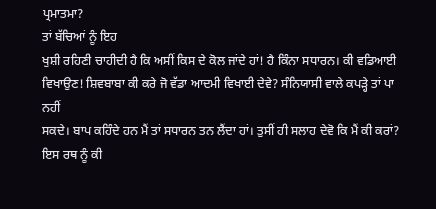ਪ੍ਰਮਾਤਮਾ?
ਤਾਂ ਬੱਚਿਆਂ ਨੂੰ ਇਹ
ਖੁਸ਼ੀ ਰਹਿਣੀ ਚਾਹੀਦੀ ਹੈ ਕਿ ਅਸੀਂ ਕਿਸ ਦੇ ਕੋਲ ਜਾਂਦੇ ਹਾਂ! ਹੈ ਕਿੰਨਾ ਸਧਾਰਨ। ਕੀ ਵਡਿਆਈ
ਵਿਖਾਉਣ! ਸ਼ਿਵਬਾਬਾ ਕੀ ਕਰੇ ਜੋ ਵੱਡਾ ਆਦਮੀ ਵਿਖਾਈ ਦੇਵੇ? ਸੰਨਿਯਾਸੀ ਵਾਲੇ ਕਪੜ੍ਹੇ ਤਾਂ ਪਾ ਨਹੀਂ
ਸਕਦੇ। ਬਾਪ ਕਹਿੰਦੇ ਹਨ ਮੈਂ ਤਾਂ ਸਧਾਰਨ ਤਨ ਲੈਂਦਾ ਹਾਂ। ਤੁਸੀਂ ਹੀ ਸਲਾਹ ਦੇਵੋ ਕਿ ਮੈਂ ਕੀ ਕਰਾਂ?
ਇਸ ਰਥ ਨੂੰ ਕੀ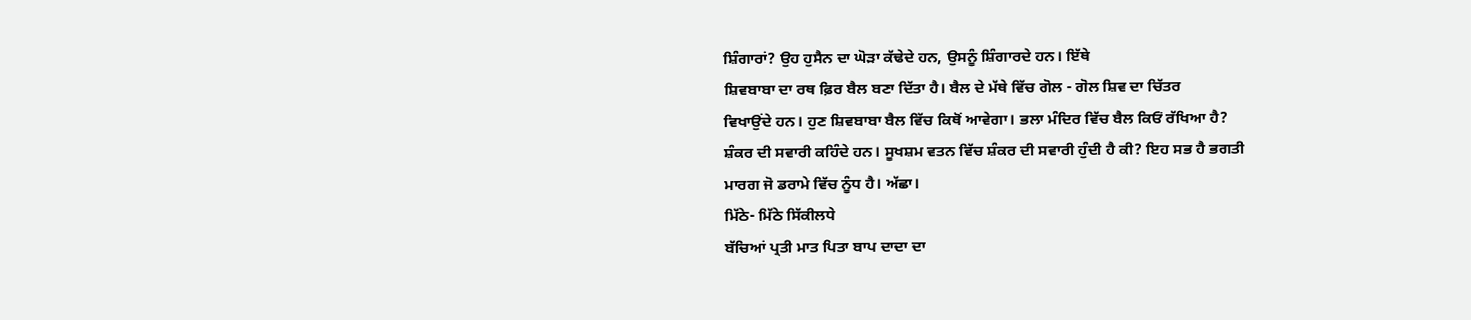ਸ਼ਿੰਗਾਰਾਂ? ਉਹ ਹੁਸੈਨ ਦਾ ਘੋੜਾ ਕੱਢੇਦੇ ਹਨ, ਉਸਨੂੰ ਸ਼ਿੰਗਾਰਦੇ ਹਨ। ਇੱਥੇ
ਸ਼ਿਵਬਾਬਾ ਦਾ ਰਥ ਫ਼ਿਰ ਬੈਲ ਬਣਾ ਦਿੱਤਾ ਹੈ। ਬੈਲ ਦੇ ਮੱਥੇ ਵਿੱਚ ਗੋਲ - ਗੋਲ ਸ਼ਿਵ ਦਾ ਚਿੱਤਰ
ਵਿਖਾਉਂਦੇ ਹਨ। ਹੁਣ ਸ਼ਿਵਬਾਬਾ ਬੈਲ ਵਿੱਚ ਕਿਥੋਂ ਆਵੇਗਾ। ਭਲਾ ਮੰਦਿਰ ਵਿੱਚ ਬੈਲ ਕਿਓਂ ਰੱਖਿਆ ਹੈ?
ਸ਼ੰਕਰ ਦੀ ਸਵਾਰੀ ਕਹਿੰਦੇ ਹਨ। ਸੂਖਸ਼ਮ ਵਤਨ ਵਿੱਚ ਸ਼ੰਕਰ ਦੀ ਸਵਾਰੀ ਹੁੰਦੀ ਹੈ ਕੀ? ਇਹ ਸਭ ਹੈ ਭਗਤੀ
ਮਾਰਗ ਜੋ ਡਰਾਮੇ ਵਿੱਚ ਨੂੰਧ ਹੈ। ਅੱਛਾ।
ਮਿੱਠੇ- ਮਿੱਠੇ ਸਿੱਕੀਲਧੇ
ਬੱਚਿਆਂ ਪ੍ਰਤੀ ਮਾਤ ਪਿਤਾ ਬਾਪ ਦਾਦਾ ਦਾ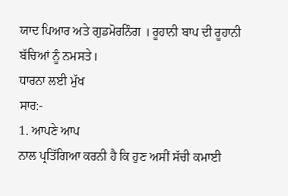ਯਾਦ ਪਿਆਰ ਅਤੇ ਗੁਡਮੋਰਨਿੰਗ । ਰੂਹਾਨੀ ਬਾਪ ਦੀ ਰੂਹਾਨੀ
ਬੱਚਿਆਂ ਨੂੰ ਨਮਸਤੇ।
ਧਾਰਨਾ ਲਈ ਮੁੱਖ
ਸਾਰ:-
1. ਆਪਣੇ ਆਪ
ਨਾਲ ਪ੍ਰਤਿੱਗਿਆ ਕਰਨੀ ਹੈ ਕਿ ਹੁਣ ਅਸੀਂ ਸੱਚੀ ਕਮਾਈ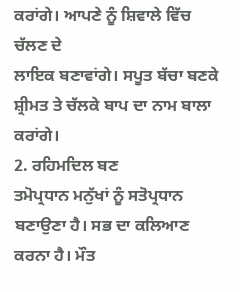ਕਰਾਂਗੇ। ਆਪਣੇ ਨੂੰ ਸ਼ਿਵਾਲੇ ਵਿੱਚ ਚੱਲਣ ਦੇ
ਲਾਇਕ ਬਣਾਵਾਂਗੇ। ਸਪੂਤ ਬੱਚਾ ਬਣਕੇ ਸ਼੍ਰੀਮਤ ਤੇ ਚੱਲਕੇ ਬਾਪ ਦਾ ਨਾਮ ਬਾਲਾ ਕਰਾਂਗੇ।
2. ਰਹਿਮਦਿਲ ਬਣ
ਤਮੋਪ੍ਰਧਾਨ ਮਨੁੱਖਾਂ ਨੂੰ ਸਤੋਪ੍ਰਧਾਨ ਬਣਾਉਣਾ ਹੈ। ਸਭ ਦਾ ਕਲਿਆਣ ਕਰਨਾ ਹੈ। ਮੌਤ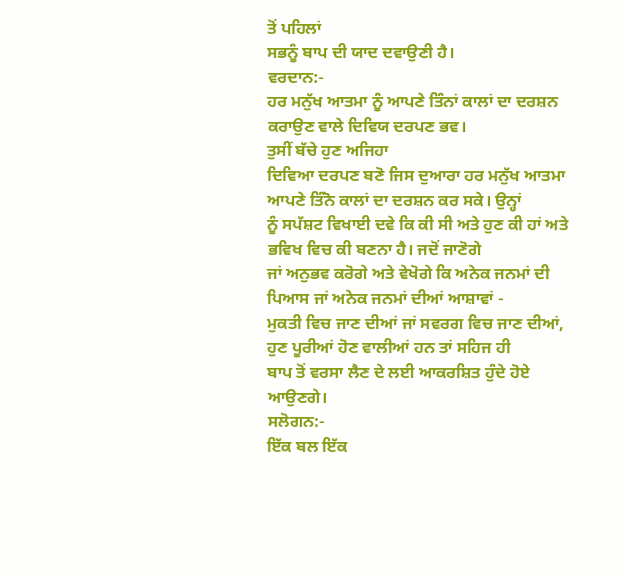ਤੋਂ ਪਹਿਲਾਂ
ਸਭਨੂੰ ਬਾਪ ਦੀ ਯਾਦ ਦਵਾਉਣੀ ਹੈ।
ਵਰਦਾਨ:-
ਹਰ ਮਨੁੱਖ ਆਤਮਾ ਨੂੰ ਆਪਣੇ ਤਿੰਨਾਂ ਕਾਲਾਂ ਦਾ ਦਰਸ਼ਨ ਕਰਾਉਣ ਵਾਲੇ ਦਿਵਿਯ ਦਰਪਣ ਭਵ।
ਤੁਸੀਂ ਬੱਚੇ ਹੁਣ ਅਜਿਹਾ
ਦਿਵਿਆ ਦਰਪਣ ਬਣੋ ਜਿਸ ਦੁਆਰਾ ਹਰ ਮਨੁੱਖ ਆਤਮਾ ਆਪਣੇ ਤਿੰਨੋ ਕਾਲਾਂ ਦਾ ਦਰਸ਼ਨ ਕਰ ਸਕੇ। ਉਨ੍ਹਾਂ
ਨੂੰ ਸਪੱਸ਼ਟ ਵਿਖਾਈ ਦਵੇ ਕਿ ਕੀ ਸੀ ਅਤੇ ਹੁਣ ਕੀ ਹਾਂ ਅਤੇ ਭਵਿਖ ਵਿਚ ਕੀ ਬਣਨਾ ਹੈ। ਜਦੋਂ ਜਾਣੋਗੇ
ਜਾਂ ਅਨੁਭਵ ਕਰੋਗੇ ਅਤੇ ਵੇਖੋਗੇ ਕਿ ਅਨੇਕ ਜਨਮਾਂ ਦੀ ਪਿਆਸ ਜਾਂ ਅਨੇਕ ਜਨਮਾਂ ਦੀਆਂ ਆਸ਼ਾਵਾਂ -
ਮੁਕਤੀ ਵਿਚ ਜਾਣ ਦੀਆਂ ਜਾਂ ਸਵਰਗ ਵਿਚ ਜਾਣ ਦੀਆਂ, ਹੁਣ ਪੂਰੀਆਂ ਹੋਣ ਵਾਲੀਆਂ ਹਨ ਤਾਂ ਸਹਿਜ ਹੀ
ਬਾਪ ਤੋਂ ਵਰਸਾ ਲੈਣ ਦੇ ਲਈ ਆਕਰਸ਼ਿਤ ਹੁੰਦੇ ਹੋਏ ਆਉਣਗੇ।
ਸਲੋਗਨ:-
ਇੱਕ ਬਲ ਇੱਕ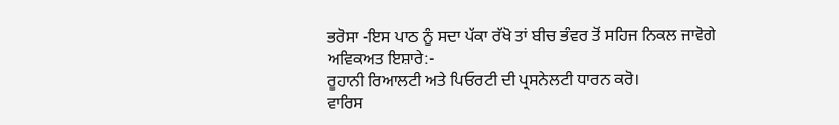ਭਰੋਸਾ -ਇਸ ਪਾਠ ਨੂੰ ਸਦਾ ਪੱਕਾ ਰੱਖੋ ਤਾਂ ਬੀਚ ਭੰਵਰ ਤੋਂ ਸਹਿਜ ਨਿਕਲ ਜਾਵੋਗੇ
ਅਵਿਕਅਤ ਇਸ਼ਾਰੇ:-
ਰੂਹਾਨੀ ਰਿਆਲਟੀ ਅਤੇ ਪਿਓਰਟੀ ਦੀ ਪ੍ਰਸਨੇਲਟੀ ਧਾਰਨ ਕਰੋ।
ਵਾਰਿਸ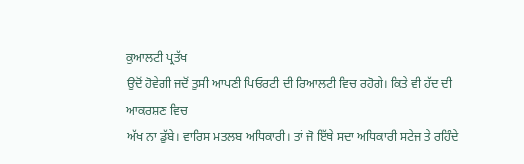ਕੁਆਲਟੀ ਪ੍ਰਤੱਖ
ਉਦੋਂ ਹੋਵੇਗੀ ਜਦੋਂ ਤੁਸੀ ਆਪਣੀ ਪਿਓਰਟੀ ਦੀ ਰਿਆਲਟੀ ਵਿਚ ਰਹੋਗੇ। ਕਿਤੇ ਵੀ ਹੱਦ ਦੀ ਆਕਰਸ਼ਣ ਵਿਚ
ਅੱਖ ਨਾ ਡੁੱਬੇ। ਵਾਰਿਸ ਮਤਲਬ ਅਧਿਕਾਰੀ। ਤਾਂ ਜੋ ਇੱਥੇ ਸਦਾ ਅਧਿਕਾਰੀ ਸਟੇਜ ਤੇ ਰਹਿੰਦੇ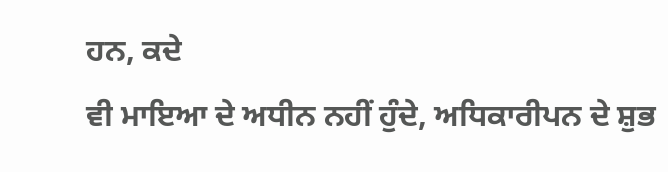ਹਨ, ਕਦੇ
ਵੀ ਮਾਇਆ ਦੇ ਅਧੀਨ ਨਹੀਂ ਹੁੰਦੇ, ਅਧਿਕਾਰੀਪਨ ਦੇ ਸ਼ੁਭ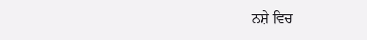ਨਸ਼ੇ ਵਿਚ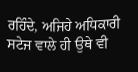ਰਹਿੰਦੇ, ਅਜਿਹੇ ਅਧਿਕਾਰੀ
ਸਟੇਜ ਵਾਲੇ ਹੀ ਉਥੇ ਵੀ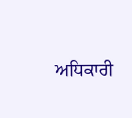ਅਧਿਕਾਰੀ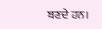ਬਣਦੇ ਹਨ।